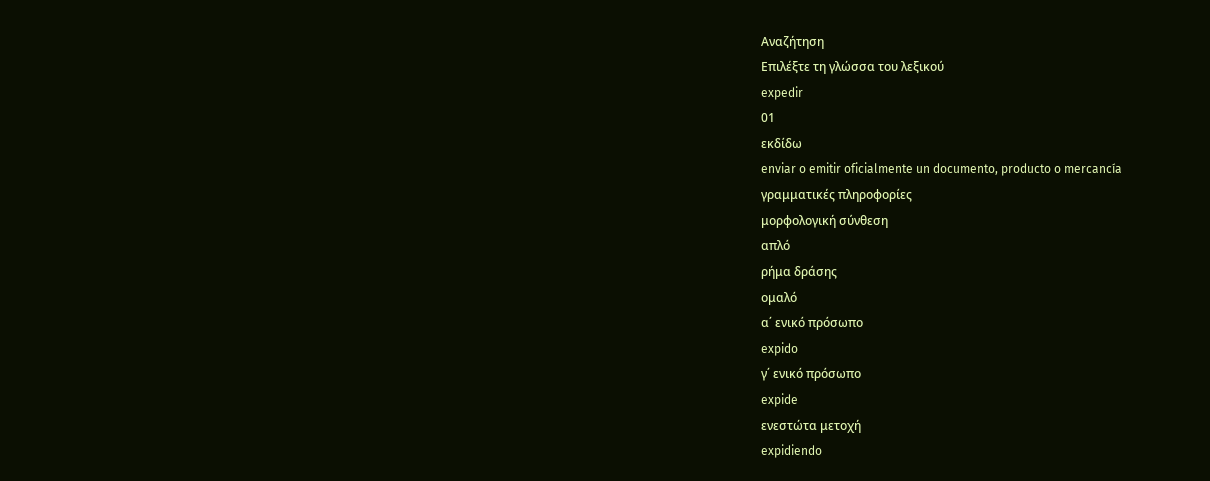Αναζήτηση
Επιλέξτε τη γλώσσα του λεξικού
expedir
01
εκδίδω
enviar o emitir oficialmente un documento, producto o mercancía
γραμματικές πληροφορίες
μορφολογική σύνθεση
απλό
ρήμα δράσης
ομαλό
α΄ ενικό πρόσωπο
expido
γ΄ ενικό πρόσωπο
expide
ενεστώτα μετοχή
expidiendo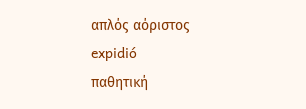απλός αόριστος
expidió
παθητική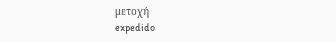μετοχή
expedido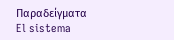Παραδείγματα
El sistema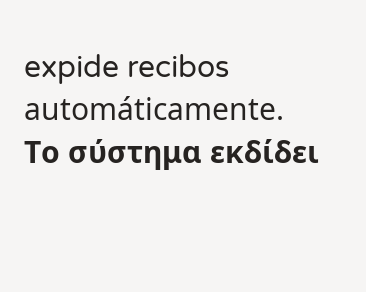expide recibos automáticamente.
Το σύστημα εκδίδει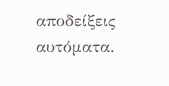αποδείξεις αυτόματα.